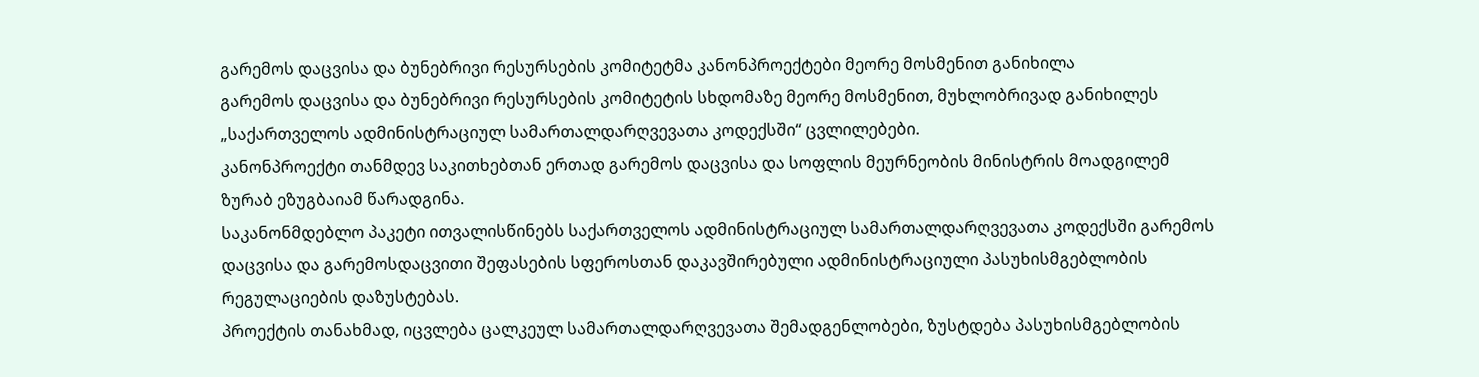გარემოს დაცვისა და ბუნებრივი რესურსების კომიტეტმა კანონპროექტები მეორე მოსმენით განიხილა
გარემოს დაცვისა და ბუნებრივი რესურსების კომიტეტის სხდომაზე მეორე მოსმენით, მუხლობრივად განიხილეს „საქართველოს ადმინისტრაციულ სამართალდარღვევათა კოდექსში“ ცვლილებები.
კანონპროექტი თანმდევ საკითხებთან ერთად გარემოს დაცვისა და სოფლის მეურნეობის მინისტრის მოადგილემ ზურაბ ეზუგბაიამ წარადგინა.
საკანონმდებლო პაკეტი ითვალისწინებს საქართველოს ადმინისტრაციულ სამართალდარღვევათა კოდექსში გარემოს დაცვისა და გარემოსდაცვითი შეფასების სფეროსთან დაკავშირებული ადმინისტრაციული პასუხისმგებლობის რეგულაციების დაზუსტებას.
პროექტის თანახმად, იცვლება ცალკეულ სამართალდარღვევათა შემადგენლობები, ზუსტდება პასუხისმგებლობის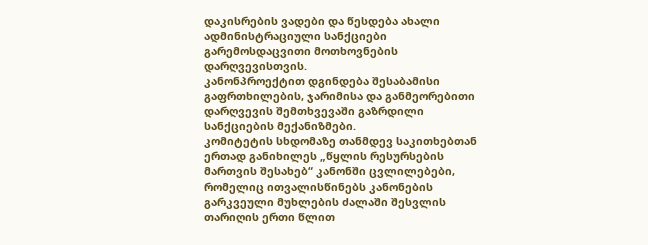დაკისრების ვადები და წესდება ახალი ადმინისტრაციული სანქციები გარემოსდაცვითი მოთხოვნების დარღვევისთვის.
კანონპროექტით დგინდება შესაბამისი გაფრთხილების, ჯარიმისა და განმეორებითი დარღვევის შემთხვევაში გაზრდილი სანქციების მექანიზმები.
კომიტეტის სხდომაზე თანმდევ საკითხებთან ერთად განიხილეს „წყლის რესურსების მართვის შესახებ“ კანონში ცვლილებები, რომელიც ითვალისწინებს კანონების გარკვეული მუხლების ძალაში შესვლის თარიღის ერთი წლით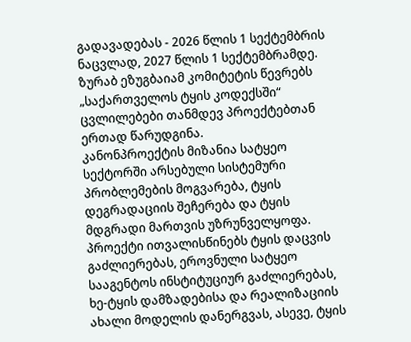გადავადებას - 2026 წლის 1 სექტემბრის ნაცვლად, 2027 წლის 1 სექტემბრამდე.
ზურაბ ეზუგბაიამ კომიტეტის წევრებს „საქართველოს ტყის კოდექსში“ ცვლილებები თანმდევ პროექტებთან ერთად წარუდგინა.
კანონპროექტის მიზანია სატყეო სექტორში არსებული სისტემური პრობლემების მოგვარება, ტყის დეგრადაციის შეჩერება და ტყის მდგრადი მართვის უზრუნველყოფა.
პროექტი ითვალისწინებს ტყის დაცვის გაძლიერებას, ეროვნული სატყეო სააგენტოს ინსტიტუციურ გაძლიერებას, ხე-ტყის დამზადებისა და რეალიზაციის ახალი მოდელის დანერგვას, ასევე, ტყის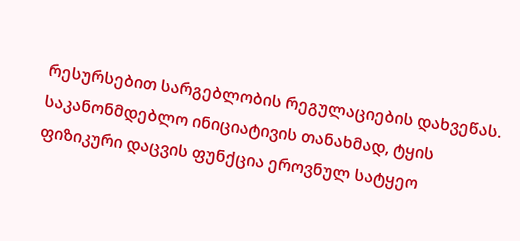რესურსებით სარგებლობის რეგულაციების დახვეწას.
საკანონმდებლო ინიციატივის თანახმად, ტყის ფიზიკური დაცვის ფუნქცია ეროვნულ სატყეო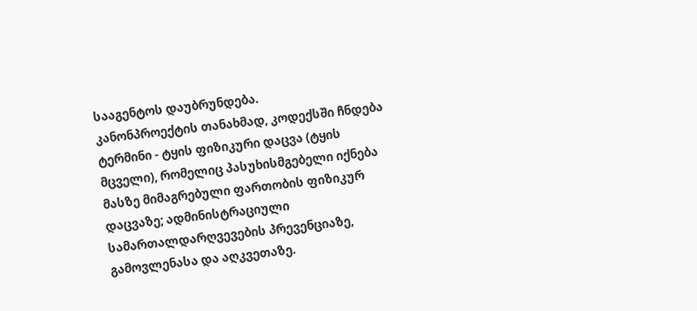სააგენტოს დაუბრუნდება.
კანონპროექტის თანახმად, კოდექსში ჩნდება ტერმინი - ტყის ფიზიკური დაცვა (ტყის მცველი), რომელიც პასუხისმგებელი იქნება მასზე მიმაგრებული ფართობის ფიზიკურ დაცვაზე; ადმინისტრაციული სამართალდარღვევების პრევენციაზე, გამოვლენასა და აღკვეთაზე.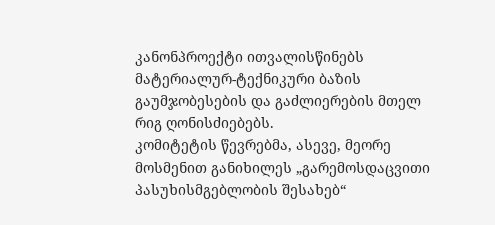კანონპროექტი ითვალისწინებს მატერიალურ-ტექნიკური ბაზის გაუმჯობესების და გაძლიერების მთელ რიგ ღონისძიებებს.
კომიტეტის წევრებმა, ასევე, მეორე მოსმენით განიხილეს „გარემოსდაცვითი პასუხისმგებლობის შესახებ“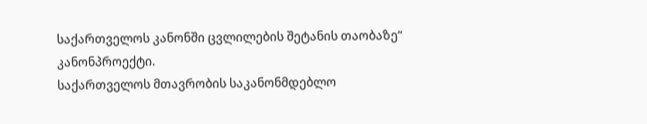საქართველოს კანონში ცვლილების შეტანის თაობაზე“ კანონპროექტი.
საქართველოს მთავრობის საკანონმდებლო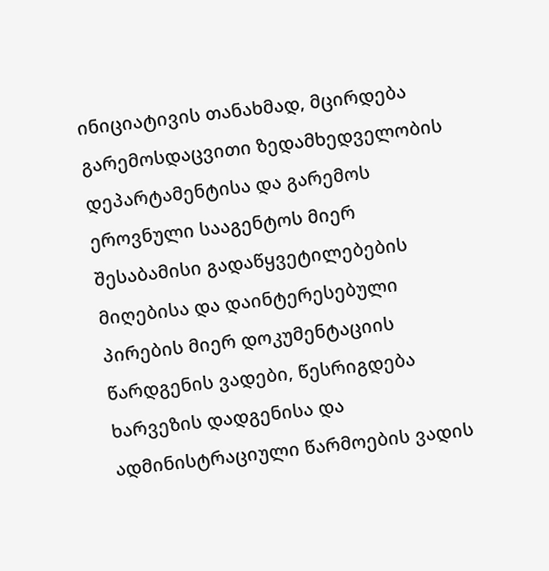ინიციატივის თანახმად, მცირდება გარემოსდაცვითი ზედამხედველობის დეპარტამენტისა და გარემოს ეროვნული სააგენტოს მიერ შესაბამისი გადაწყვეტილებების მიღებისა და დაინტერესებული პირების მიერ დოკუმენტაციის წარდგენის ვადები, წესრიგდება ხარვეზის დადგენისა და ადმინისტრაციული წარმოების ვადის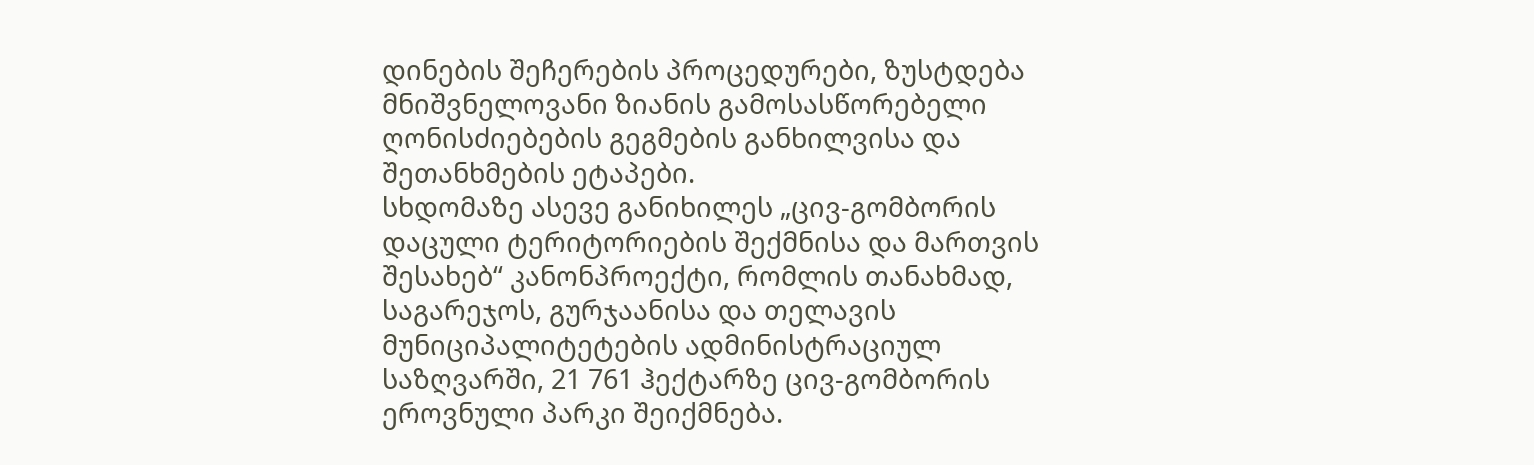დინების შეჩერების პროცედურები, ზუსტდება მნიშვნელოვანი ზიანის გამოსასწორებელი ღონისძიებების გეგმების განხილვისა და შეთანხმების ეტაპები.
სხდომაზე ასევე განიხილეს „ცივ-გომბორის დაცული ტერიტორიების შექმნისა და მართვის შესახებ“ კანონპროექტი, რომლის თანახმად, საგარეჯოს, გურჯაანისა და თელავის მუნიციპალიტეტების ადმინისტრაციულ საზღვარში, 21 761 ჰექტარზე ცივ-გომბორის ეროვნული პარკი შეიქმნება.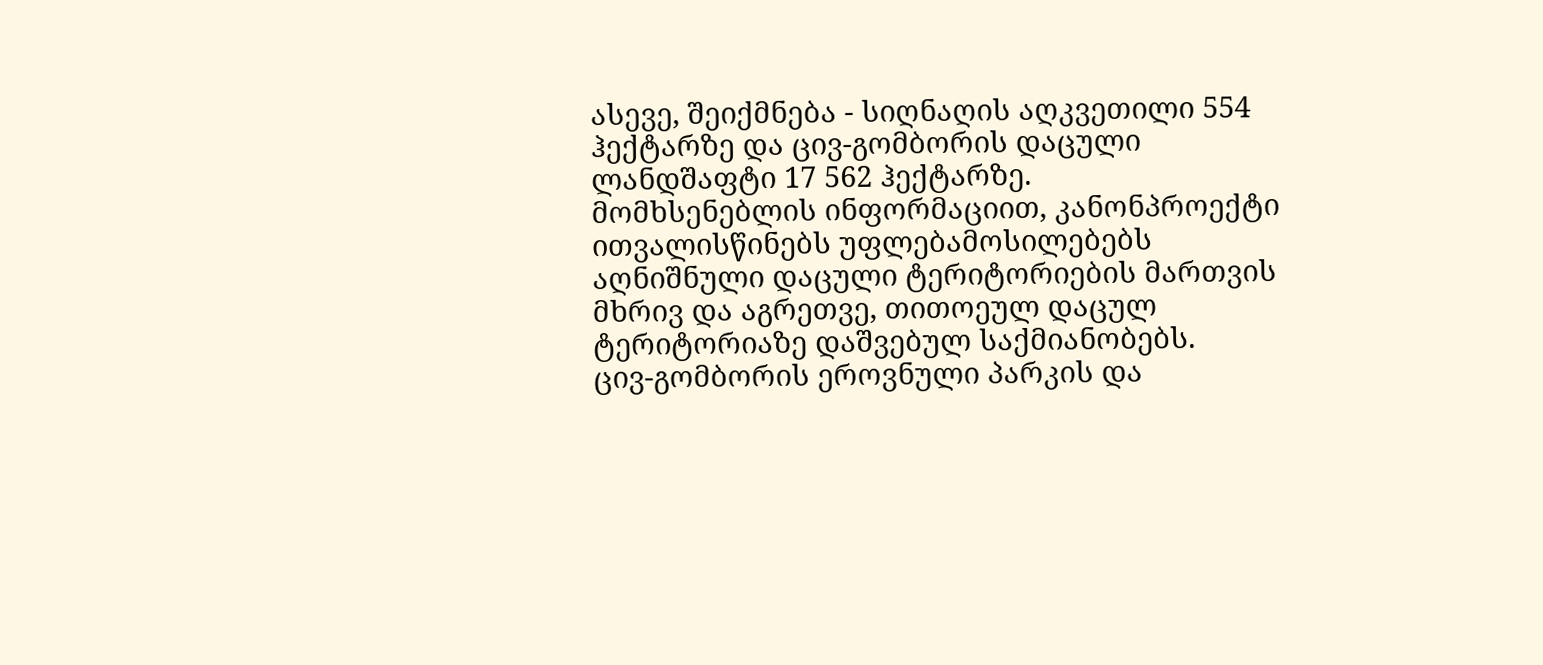ასევე, შეიქმნება - სიღნაღის აღკვეთილი 554 ჰექტარზე და ცივ-გომბორის დაცული ლანდშაფტი 17 562 ჰექტარზე.
მომხსენებლის ინფორმაციით, კანონპროექტი ითვალისწინებს უფლებამოსილებებს აღნიშნული დაცული ტერიტორიების მართვის მხრივ და აგრეთვე, თითოეულ დაცულ ტერიტორიაზე დაშვებულ საქმიანობებს.
ცივ-გომბორის ეროვნული პარკის და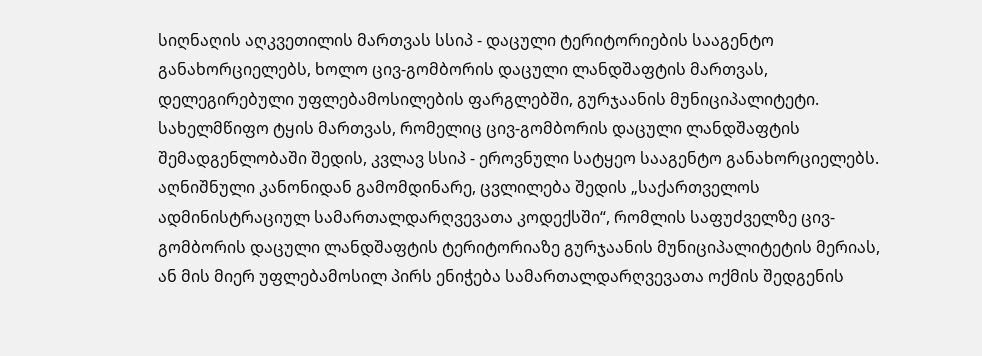სიღნაღის აღკვეთილის მართვას სსიპ - დაცული ტერიტორიების სააგენტო განახორციელებს, ხოლო ცივ-გომბორის დაცული ლანდშაფტის მართვას, დელეგირებული უფლებამოსილების ფარგლებში, გურჯაანის მუნიციპალიტეტი.
სახელმწიფო ტყის მართვას, რომელიც ცივ-გომბორის დაცული ლანდშაფტის შემადგენლობაში შედის, კვლავ სსიპ - ეროვნული სატყეო სააგენტო განახორციელებს.
აღნიშნული კანონიდან გამომდინარე, ცვლილება შედის „საქართველოს ადმინისტრაციულ სამართალდარღვევათა კოდექსში“, რომლის საფუძველზე ცივ-გომბორის დაცული ლანდშაფტის ტერიტორიაზე გურჯაანის მუნიციპალიტეტის მერიას, ან მის მიერ უფლებამოსილ პირს ენიჭება სამართალდარღვევათა ოქმის შედგენის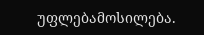უფლებამოსილება.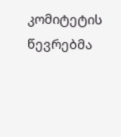კომიტეტის წევრებმა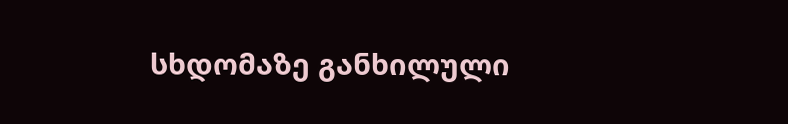სხდომაზე განხილული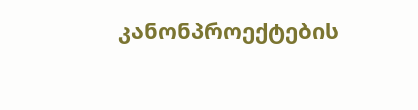კანონპროექტების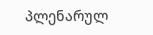პლენარულ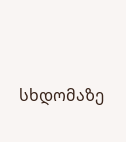სხდომაზე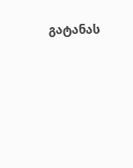გატანას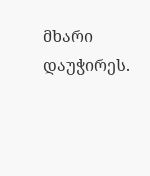მხარი დაუჭირეს.